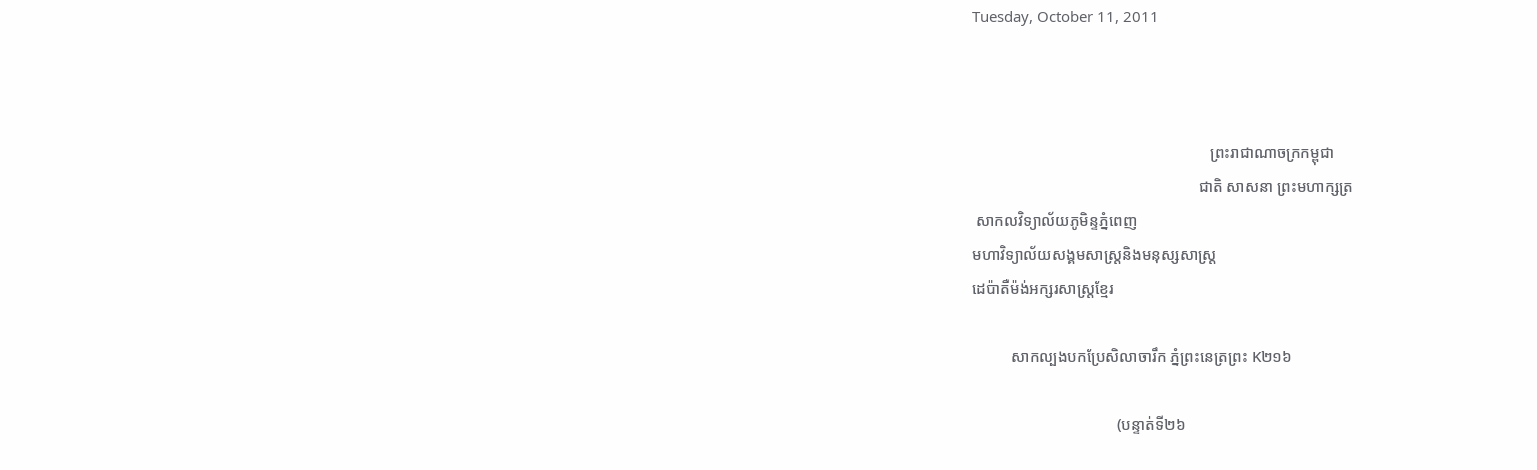Tuesday, October 11, 2011



                                                             ព្រះរាជាណាចក្រកម្ពុជា
                                                          ជាតិ សាសនា ព្រះមហាក្សត្រ
 សាកលវិទ្យាល័យភូមិន្ទភ្នំពេញ
មហាវិទ្យាល័យសង្គមសាស្រ្តនិងមនុស្សសាស្រ្ត
ដេប៉ាតឺម៉ង់អក្សរសាស្រ្តខ្មែរ

          សាកល្បងបកប្រែសិលាចារឹក ភ្នំព្រះនេត្រព្រះ K២១៦

                                     (បន្ទាត់ទី២៦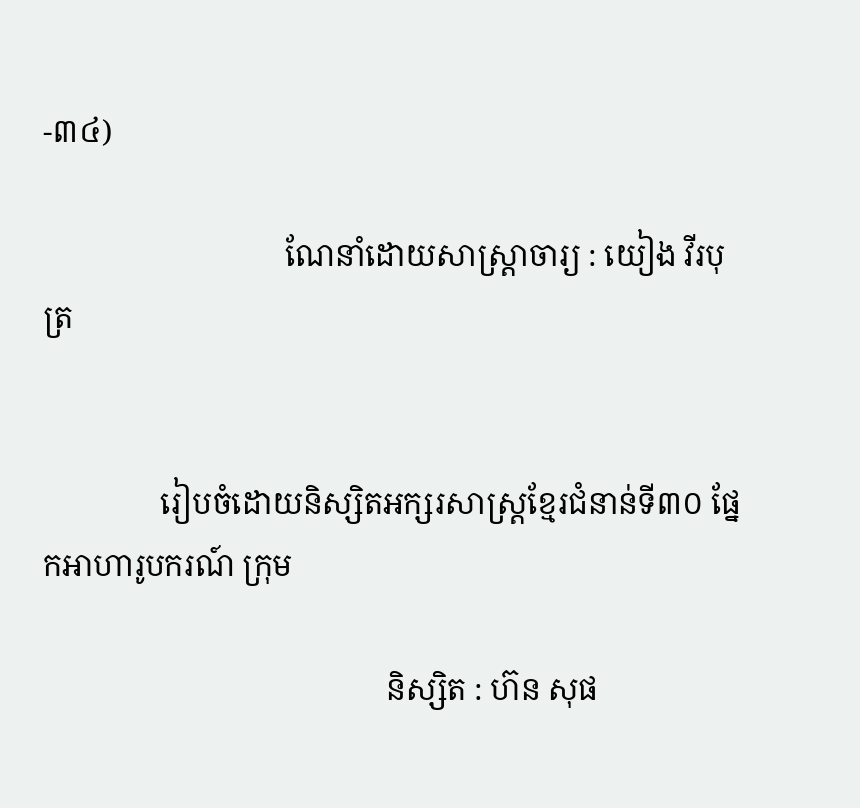-៣៤)

                               ណែនាំដោយសាស្រ្តាចារ្យ : យៀង វីរបុត្រ


               រៀបចំដោយនិស្សិតអក្សរសាស្រ្តខ្មែរជំនាន់ទី៣០ ផ្នែកអាហារូបករណ៍ ក្រុម

                                            និស្សិត : ហ៊ន សុផ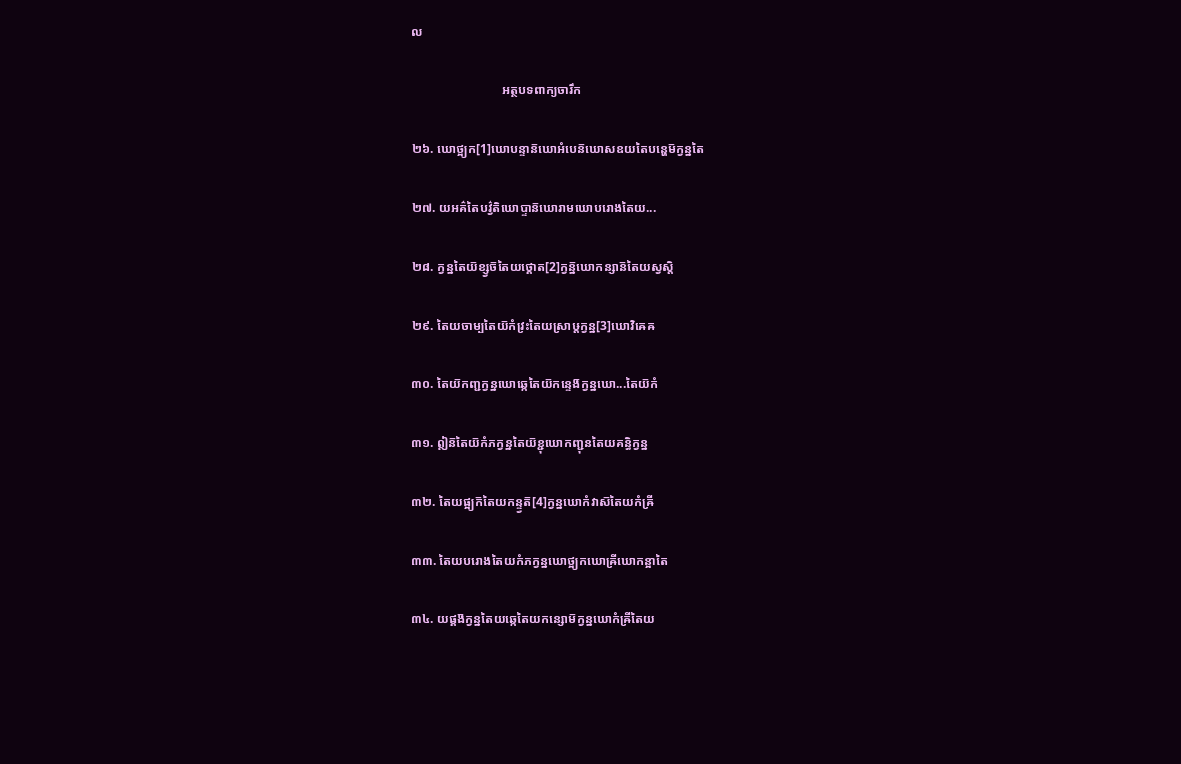ល

                             អត្ថបទពាក្យចារឹក

២៦. ឃោថ្អ្យក[1]ឃោបន្ទាន៑ឃោអំបេន៑ឃោសឧយតៃបន្ហេម៑ក្វន្នតៃ

២៧. យអគ៌តៃបវ៌្វតិឃោប្ទាន៑ឃោរាមឃោបរោងតៃយ...

២៨. ក្វន្នតៃយ៑ខ្ស្វច៑តៃយថ្គោត[2]ក្វន្ន៑ឃោកន្សាន៑តៃយស្វស្តិ

២៩. តៃយចាម្បតៃយ៑កំវ្រះតៃយស្រាឞ្តក្វន្ន[3]ឃោវិឝេឝ

៣០. តៃយ៑កញ្ជក្វន្នឃោឆ្កេតៃយ៑កន្ទេង៑ក្វន្នឃោ...តៃយ៑កំ

៣១. ឦន៑តៃយ៑កំភក្វន្នតៃយ៑ខ្ជុឃោកញ្ជុនតៃយគន្ធិក្វន្ន

៣២. តៃយផ្អ្យក៑តៃយកន្ទ្វត៑[4]ក្វន្នឃោកំវាស៑តៃយកំឝ្រី

៣៣. តៃយបរោងតៃយកំភក្វន្នឃោថ្អ្យកឃោឝ្រីឃោកន្អាតៃ

៣៤. យផ្គង៑ក្វន្នតៃយឆ្កេតៃយកន្សោម៑ក្វន្នឃោកំឝ្រីតៃយ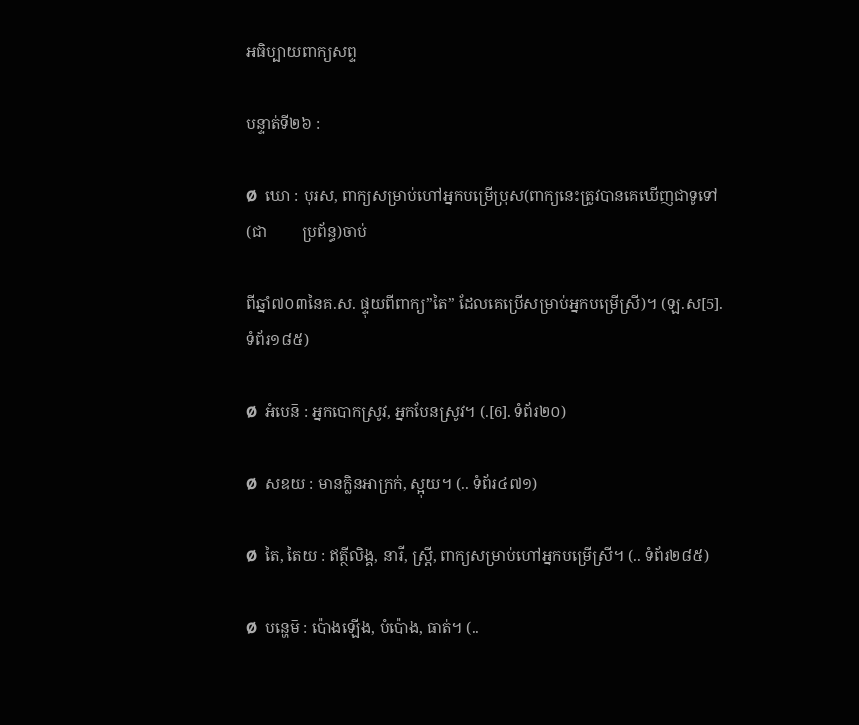អធិប្បាយពាក្យសព្ទ

បន្ទាត់ទី២៦ :

Ø  ឃោ : បុរស, ពាក្យសម្រាប់ហៅអ្នកបម្រើប្រុស(ពាក្យនេះត្រូវបានគេឃើញជាទូទៅ(ជា         ប្រព័ន្ធ)ចាប់

ពីឆ្នាំ៧០៣នៃគ.ស. ផ្ទុយពីពាក្យ”តៃ” ដែលគេប្រើសម្រាប់អ្នកបម្រើស្រី)។ (ឡ.ស[5].ទំព័រ១៨៥)

Ø  អំបេន៑ : អ្នកបោកស្រូវ, អ្នកបែនស្រូវ។ (.[6]. ទំព័រ២០)

Ø  សឧយ : មានក្លិនអាក្រក់, ស្អុយ។ (.. ទំព័រ៤៧១)

Ø  តៃ, តៃយ : ឥត្ថីលិង្គ, នារី, ស្រ្តី, ពាក្យសម្រាប់ហៅអ្នកបម្រើស្រី។ (.. ទំព័រ២៨៥)

Ø  បន្ហេម៑ : ប៉ោងឡើង, បំប៉ោង, ធាត់។ (..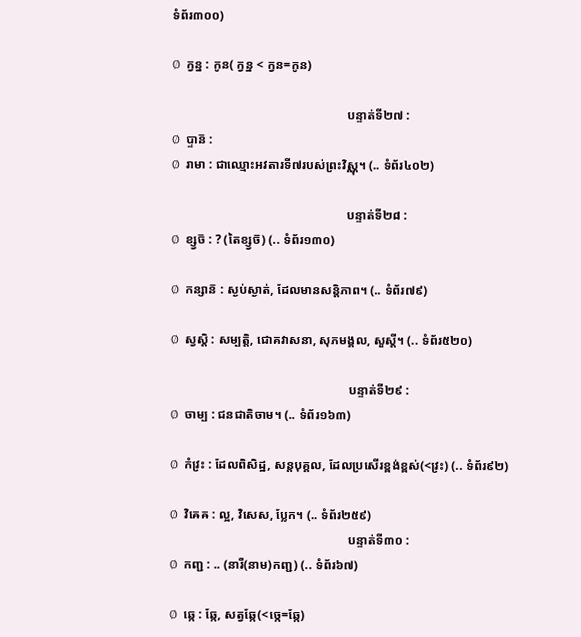ទំព័រ៣០០)

Ø  ក្វន្ន : កូន( ក្វន្ន < ក្វន=កូន)

                                                        បន្ទាត់ទី២៧ :
Ø  ប្ទាន៑ :
Ø  រាមា : ជាឈ្មោះអវតារទី៧របស់ព្រះវិស្ណុ។ (.. ទំព័រ៤០២)

                                                        បន្ទាត់ទី២៨ :
Ø  ខ្ស្វច៑ : ? (តៃខ្ស្វច៑) (.. ទំព័រ១៣០)

Ø  កន្សាន៑ : ស្ងប់ស្ងាត់, ដែលមានសន្តិភាព។ (.. ទំព័រ៧៩)

Ø  ស្វស្តិ : សម្បត្តិ, ជោគវាសនា, សុភមង្គល, សួស្តី។ (.. ទំព័រ៥២០)

                                                         បន្ទាត់ទី២៩ :
Ø  ចាម្ប : ជនជាតិចាម។ (.. ទំព័រ១៦៣)

Ø  កំវ្រះ : ដែលពិសិដ្ឋ, សន្តបុគ្គល, ដែលប្រសើរខ្ពង់ខ្ពស់(<វ្រះ) (.. ទំព័រ៩២)

Ø  វិឝេឝ : ល្អ, វិសេស, ប្លែក។ (.. ទំព័រ២៥៩)
                                                         បន្ទាត់ទី៣០ :
Ø  កញ្ជ : .. (នារី(នាម)កញ្ជ) (.. ទំព័រ៦៧)

Ø  ឆ្កេ : ឆ្កែ, សត្វឆ្កែ(<ច្កេ=ឆ្កែ)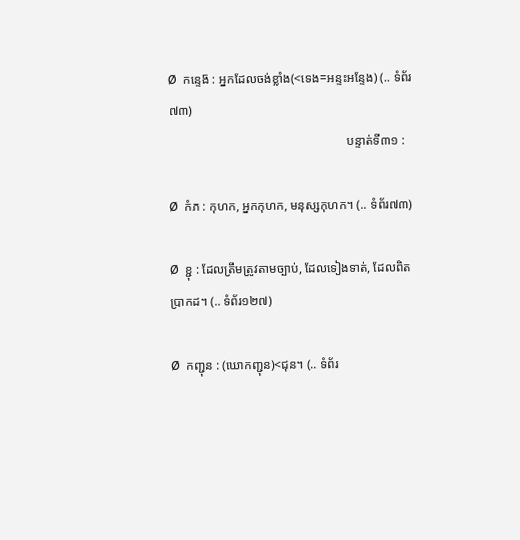Ø  កន្ទេង៑ : អ្នកដែលចង់ខ្លាំង(<ទេង=អន្ទះអន្ទែង) (.. ទំព័រ៧៣)
                                                         បន្ទាត់ទី៣១ :

Ø  កំភ : កុហក, អ្នកកុហក, មនុស្សកុហក។ (.. ទំព័រ៧៣)

Ø  ខ្ជុ : ដែលត្រឹមត្រូវតាមច្បាប់, ដែលទៀងទាត់, ដែលពិតប្រាកដ។ (.. ទំព័រ១២៧)

Ø  កញ្ជុន : (ឃោកញ្ជុន)<ជុន។ (.. ទំព័រ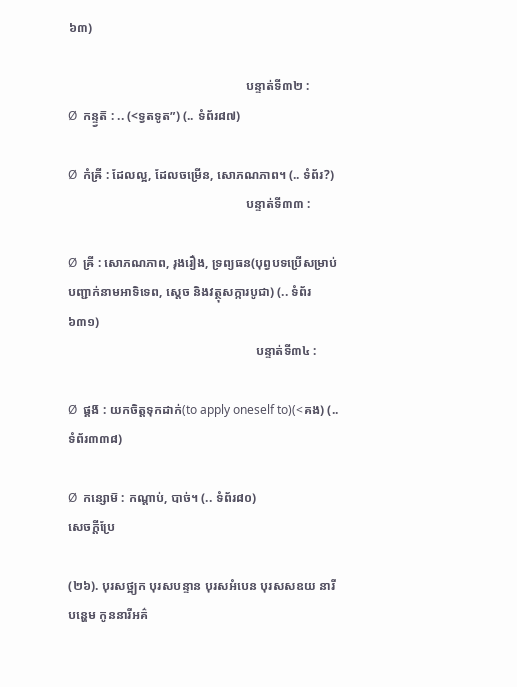៦៣)

                                                         បន្ទាត់ទី៣២ :
Ø  កន្ទ្វត៑ : .. (<ទ្វតទូត”) (.. ទំព័រ៨៧)

Ø  កំឝ្រី : ដែលល្អ, ដែលចម្រើន, សោភណភាព។ (.. ទំព័រ?)
                                                         បន្ទាត់ទី៣៣ :

Ø  ឝ្រី : សោភណភាព, រុងរឿង, ទ្រព្យធន(បុព្វបទប្រើសម្រាប់បញ្ជាក់នាមអាទិទេព, ស្តេច និងវត្ថុសក្ការបូជា) (.. ទំព័រ៦៣១)
                                                            បន្ទាត់ទី៣៤ :

Ø  ផ្គង៑ : យកចិត្តទុកដាក់(to apply oneself to)(<គង) (.. ទំព័រ៣៣៨)

Ø  កន្សោម៑ : កណ្តាប់, បាច់។ (.. ទំព័រ៨០)
សេចក្តីប្រែ

(២៦). បុរសថ្អ្យក បុរសបន្ទាន បុរសអំបេន បុរសសឧយ នារីបន្ហេម កូននារីអគ៌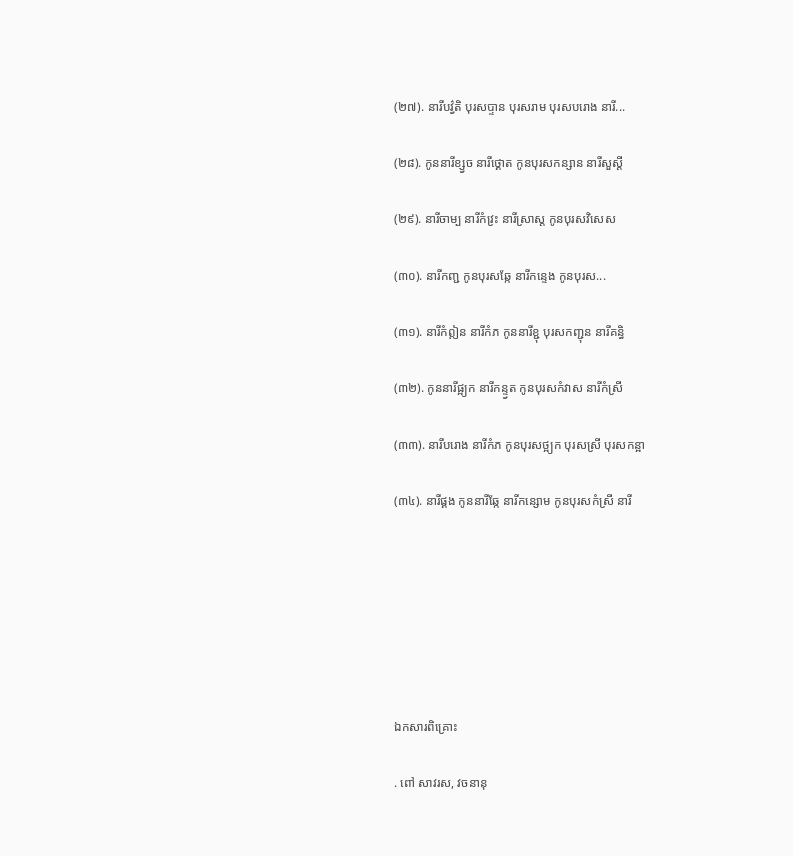(២៧). នារីបវ៌្វតិ បុរសប្ទាន បុរសរាម បុរសបរោង នារី...

(២៨). កូននារីខ្ស្វច នារីថ្គោត កូនបុរសកន្សាន នារីសួស្តី

(២៩). នារីចាម្ប នារីកំវ្រះ នារីស្រាស្ត កូនបុរសវិសេស

(៣០). នារីកញ្ជ កូនបុរសឆ្កែ នារីកន្ទេង កូនបុរស...

(៣១). នារីកំឦន នារីកំភ កូននារីខ្ជុ បុរសកញ្ជុន នារីគន្ធិ

(៣២). កូននារីផ្អ្យក នារីកន្ទ្វត កូនបុរសកំវាស នារីកំស្រី

(៣៣). នារីបរោង នារីកំភ កូនបុរសថ្អ្យក បុរសស្រី បុរសកន្អា

(៣៤). នារីផ្គង កូននារីឆ្កែ នារីកន្សោម កូនបុរសកំស្រី នារី







ឯកសារពិគ្រោះ

. ពៅ សាវរស, វចនានុ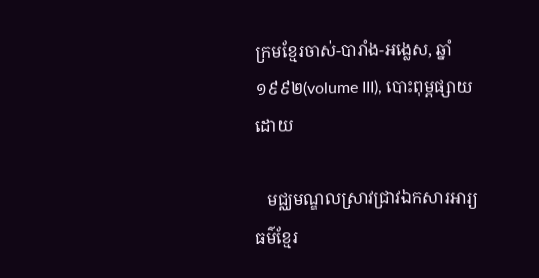ក្រមខ្មែរចាស់-បារាំង-អង្លេស, ឆ្នាំ១៩៩២(volume III), បោះពុម្ពផ្សាយដោយ

   មជ្ឈមណ្ឌលស្រាវជ្រាវឯកសារអារ្យធម៌ខ្មែរ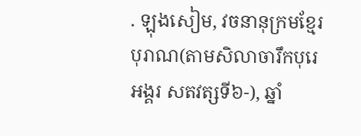. ឡុងសៀម, វចនានុក្រមខ្មែរបុរាណ(តាមសិលាចារឹកបុរេអង្គរ សតវត្សទី៦-), ឆ្នាំ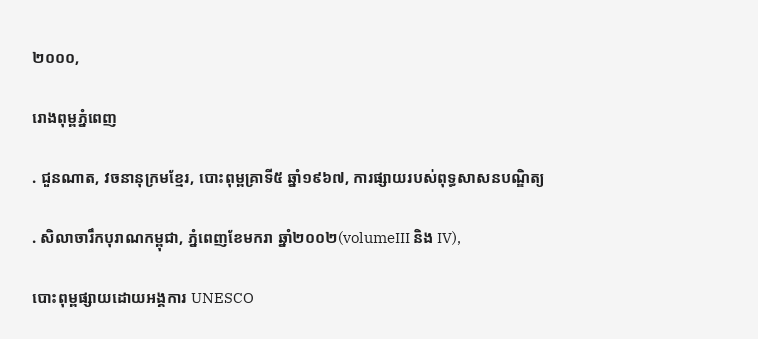២០០០,

រោងពុម្ពភ្នំពេញ

. ជួនណាត, វចនានុក្រមខ្មែរ, បោះពុម្ពគ្រាទី៥ ឆ្នាំ១៩៦៧, ការផ្សាយរបស់ពុទ្ធសាសនបណ្ឌិត្យ

. សិលាចារឹកបុរាណកម្ពុជា, ភ្នំពេញខែមករា ឆ្នាំ២០០២(volumeIII និង IV),

បោះពុម្ពផ្សាយដោយអង្គការ UNESCO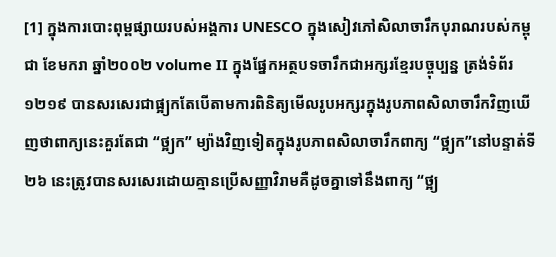[1] ក្នុងការបោះពុម្ពផ្សាយរបស់អង្គការ UNESCO ក្នុងសៀវភៅសិលាចារឹកបុរាណរបស់កម្ពុជា ខែមករា ឆ្នាំ២០០២ volume II ក្នុងផ្នែកអត្ថបទចារឹកជាអក្សរខ្មែរបច្ចុប្បន្ន ត្រង់ទំព័រ១២១៩ បានសរសេរជាផ្អ្យកតែបើតាមការពិនិត្យមើលរូបអក្សរក្នុងរូបភាពសិលាចារឹកវិញឃើញថាពាក្យនេះគួរតែជា “ថ្អ្យក” ម្យ៉ាងវិញទៀតក្នុងរូបភាពសិលាចារឹកពាក្យ “ថ្អ្យក”នៅបន្ទាត់ទី២៦ នេះត្រូវបានសរសេរដោយគ្មានប្រើសញ្ញាវិរាមគឺដូចគ្នាទៅនឹងពាក្យ “ថ្អ្យ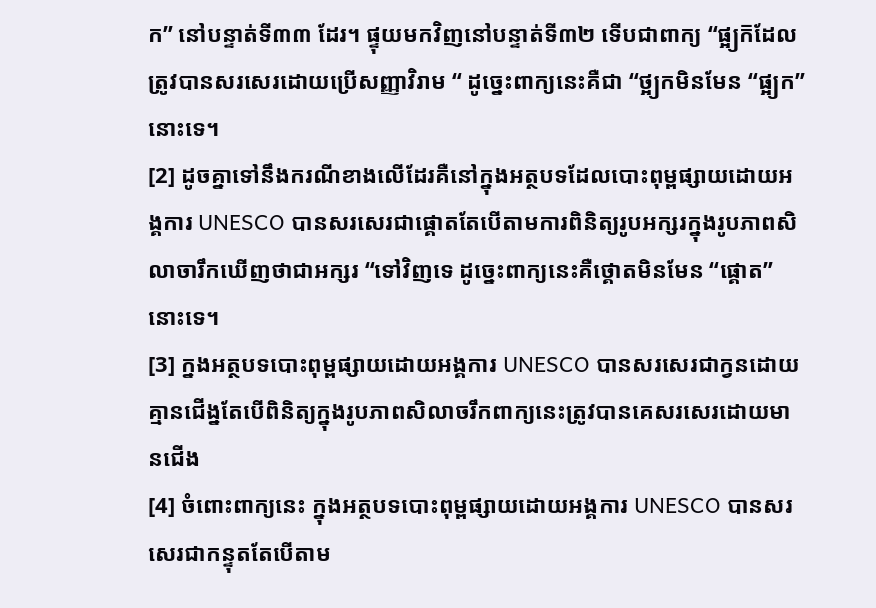ក” នៅបន្ទាត់ទី៣៣ ដែរ។ ផ្ទុយមកវិញនៅបន្ទាត់ទី៣២ ទើបជាពាក្យ “ផ្អ្យក៑ដែលត្រូវបានសរសេរដោយប្រើសញ្ញាវិរាម “ ដូច្នេះពាក្យនេះគឺជា “ថ្អ្យកមិនមែន “ផ្អ្យក” នោះទេ។
[2] ដូចគ្នាទៅនឹងករណីខាងលើដែរគឺនៅក្នុងអត្ថបទដែលបោះពុម្ពផ្សាយដោយអង្គការ UNESCO បានសរសេរជាផ្គោតតែបើតាមការពិនិត្យរូបអក្សរក្នុងរូបភាពសិលាចារឹកឃើញថាជាអក្សរ “ទៅវិញទេ ដូច្នេះពាក្យនេះគឺថ្គោតមិនមែន “ផ្គោត”នោះទេ។
[3] ក្នងអត្ថបទបោះពុម្ពផ្សាយដោយអង្គការ UNESCO បានសរសេរជាក្វនដោយគ្មានជើង្នតែបើពិនិត្យក្នុងរូបភាពសិលាចរឹកពាក្យនេះត្រូវបានគេសរសេរដោយមានជើង
[4] ចំពោះពាក្យនេះ ក្នុងអត្ថបទបោះពុម្ពផ្សាយដោយអង្គការ UNESCO បានសរសេរជាកន្ទុតតែបើតាម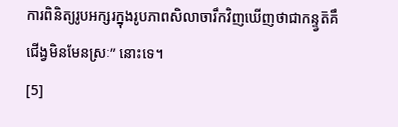ការពិនិត្យរូបអក្សរក្នុងរូបភាពសិលាចារឹកវិញឃើញថាជាកន្ទ្វត៑គឹជើង្វមិនមែនស្រៈ” នោះទេ។
[5]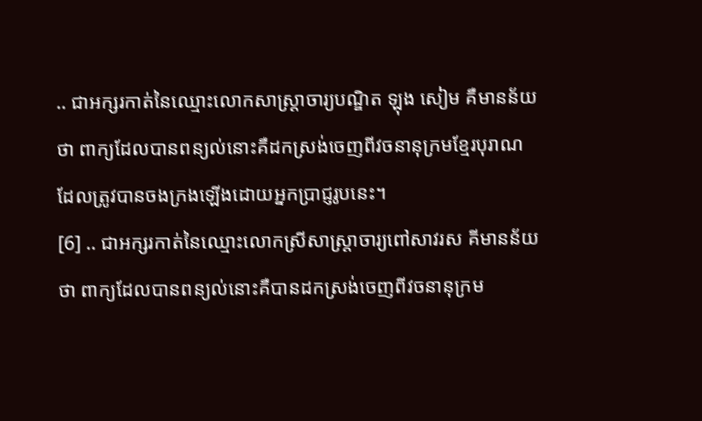.. ជាអក្សរកាត់នៃឈ្មោះលោកសាស្រ្តាចារ្យបណ្ឌិត ឡុង សៀម គឺមានន័យថា ពាក្យដែលបានពន្យល់នោះគឺដកស្រង់ចេញពីវចនានុក្រមខ្មែរបុរាណ ដែលត្រូវបានចងក្រងឡើងដោយអ្នកប្រាជ្ញរូបនេះ។
[6] .. ជាអក្សរកាត់នៃឈ្មោះលោកស្រីសាស្ត្រាចារ្យពៅសាវរស គីមានន័យថា ពាក្យដែលបានពន្យល់នោះគឺបានដកស្រង់ចេញពីវចនានុក្រម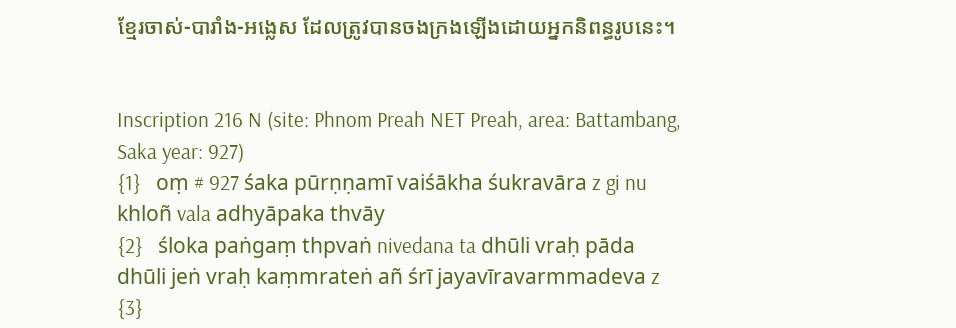ខ្មែរចាស់-បារាំង-អង្លេស ដែលត្រូវបានចងក្រងឡើងដោយអ្នកនិពន្ធរូបនេះ។


Inscription 216 N (site: Phnom Preah NET Preah, area: Battambang, Saka year: 927)
{1}   oṃ # 927 śaka pūrṇṇamī vaiśākha śukravāra z gi nu khloñ vala adhyāpaka thvāy
{2}   śloka paṅgaṃ thpvaṅ nivedana ta dhūli vraḥ pāda dhūli jeṅ vraḥ kaṃmrateṅ añ śrī jayavīravarmmadeva z
{3}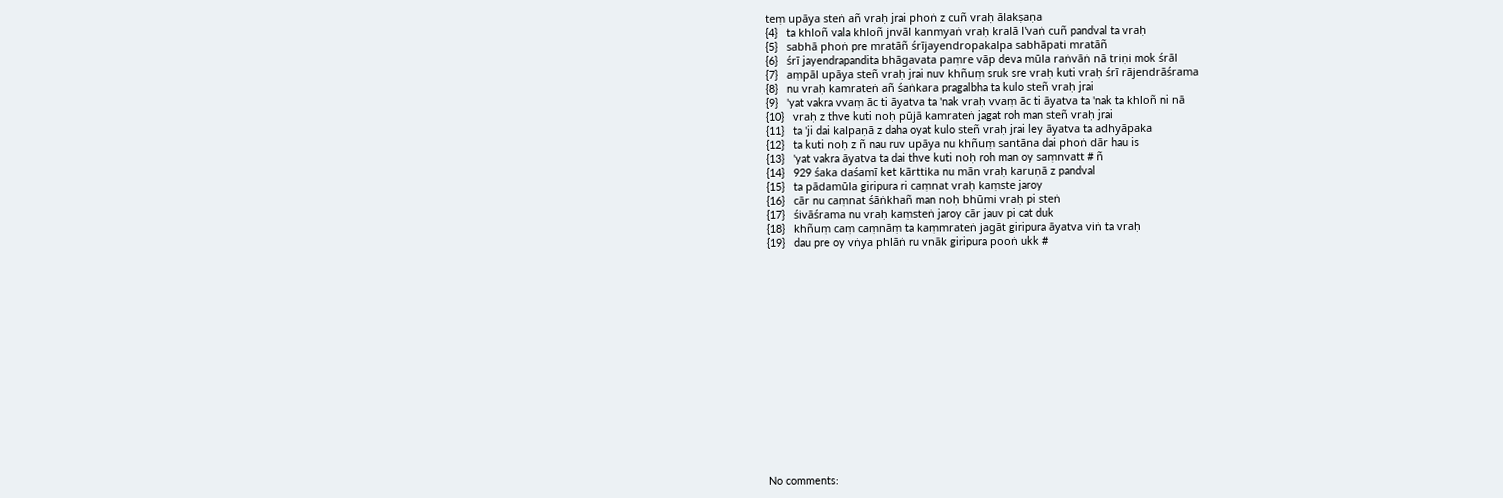teṃ upāya steṅ añ vraḥ jrai phoṅ z cuñ vraḥ ālakṣaṇa
{4}   ta khloñ vala khloñ jnvāl kanmyaṅ vraḥ kralā l'vaṅ cuñ pandval ta vraḥ
{5}   sabhā phoṅ pre mratāñ śrījayendropakalpa sabhāpati mratāñ
{6}   śrī jayendrapandita bhāgavata paṃre vāp deva mūla raṅvāṅ nā triṇi mok śrāl
{7}   aṃpāl upāya steñ vraḥ jrai nuv khñuṃ sruk sre vraḥ kuti vraḥ śrī rājendrāśrama
{8}   nu vraḥ kamrateṅ añ śaṅkara pragalbha ta kulo steñ vraḥ jrai
{9}   'yat vakra vvaṃ āc ti āyatva ta 'nak vraḥ vvaṃ āc ti āyatva ta 'nak ta khloñ ni nā
{10}   vraḥ z thve kuti noḥ pūjā kamrateṅ jagat roh man steñ vraḥ jrai
{11}   ta 'ji dai kalpaṇā z daha oyat kulo steñ vraḥ jrai ley āyatva ta adhyāpaka
{12}   ta kuti noḥ z ñ nau ruv upāya nu khñuṃ santāna dai phoṅ dār hau is
{13}   'yat vakra āyatva ta dai thve kuti noḥ roh man oy saṃnvatt # ñ
{14}   929 śaka daśamī ket kārttika nu mān vraḥ karuṇā z pandval
{15}   ta pādamūla giripura ri caṃnat vraḥ kaṃste jaroy
{16}   cār nu caṃnat śāṅkhañ man noḥ bhūmi vraḥ pi steṅ
{17}   śivāśrama nu vraḥ kaṃsteṅ jaroy cār jauv pi cat duk
{18}   khñuṃ caṃ caṃnāṃ ta kaṃmrateṅ jagāt giripura āyatva viṅ ta vraḥ
{19}   dau pre oy vṅya phlāṅ ru vnāk giripura pooṅ ukk #
















No comments: